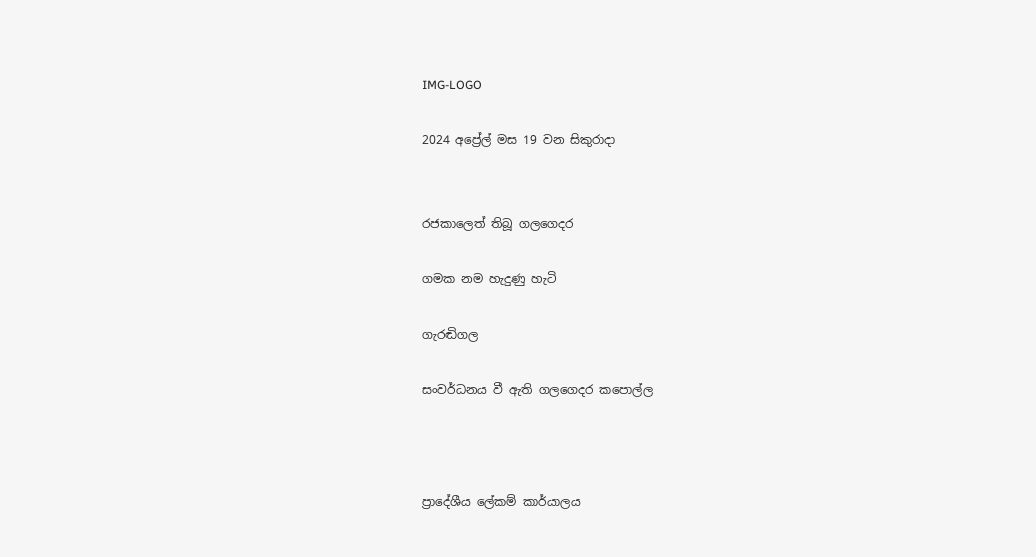IMG-LOGO

2024 අප්‍රේල් මස 19 වන සිකුරාදා


රජකාලෙත් තිබූ ගලගෙදර

ගමක නම හැදුණු හැටි

ගැරඬිගල

සංවර්ධනය වී ඇති ගලගෙදර කපොල්ල



ප්‍රාදේශීය ලේකම් කාර්යාලය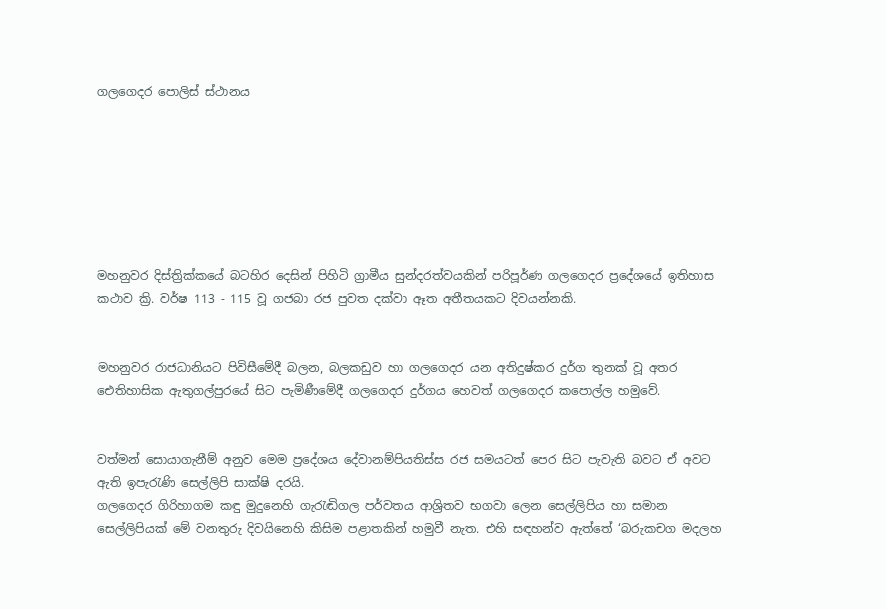ගලගෙදර පොලිස් ස්ථානය







මහනුවර දිස්ත්‍රික්කයේ බටහිර දෙසින් පිහිටි ග්‍රාමීය සුන්දරත්වයකින් පරිපූර්ණ ගලගෙදර ප්‍රදේශයේ ඉතිහාස කථාව ක්‍රි. වර්ෂ 113 - 115 වූ ගජබා රජ පුවත දක්වා ඈත අතීතයකට දිවයන්නකි.


මහනුවර රාජධානියට පිවිසීමේදී බලන, බලකඩුව හා ගලගෙදර යන අතිදුෂ්කර දුර්ග තුනක් වූ අතර ඓතිහාසික ඇතුගල්පුරයේ සිට පැමිණීමේදී ගලගෙදර දුර්ගය හෙවත් ගලගෙදර කපොල්ල හමුවේ.


වත්මන් සොයාගැනීම් අනුව මෙම ප්‍රදේශය දේවානම්පියතිස්ස රජ සමයටත් පෙර සිට පැවැති බවට ඒ අවට ඇති ඉපැරැණි සෙල්ලිපි සාක්ෂි දරයි.
ගලගෙදර ගිරිහාගම කඳු මුදුනෙහි ගැරැඬිගල පර්වතය ආශ්‍රිතව භගවා ලෙන සෙල්ලිපිය හා සමාන සෙල්ලිපියක් මේ වනතුරු දිවයිනෙහි කිසිම පළාතකින් හමුවී නැත. එහි සඳහන්ව ඇත්තේ ‘බරුකචග මදලහ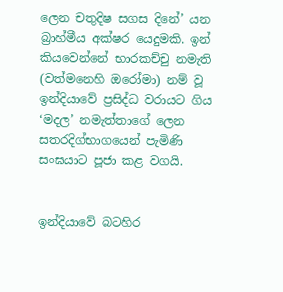ලෙන චතුදිෂ සගස දිනේ’ යන බ්‍රාහ්මීය අක්ෂර යෙදුමකි. ඉන් කියවෙන්නේ භාරකච්චු නමැති (වත්මනෙහි ඔරෝමා) නම් වූ ඉන්දියාවේ ප්‍රසිද්ධ වරායට ගිය ‘මදල’ නමැත්තාගේ ලෙන සතරදිග්භාගයෙන් පැමිණි සංඝයාට පූජා කළ වගයි.


ඉන්දියාවේ බටහිර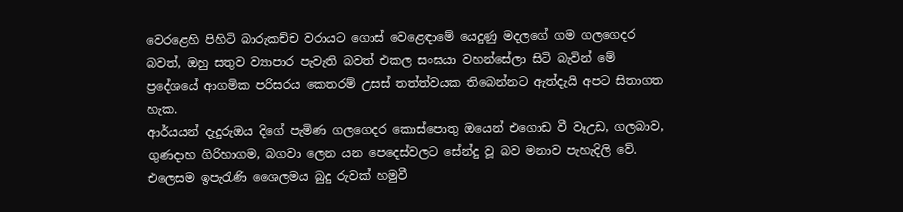වෙරළෙහි පිහිටි බාරුකච්ච වරායට ගොස් වෙළෙඳාමේ යෙදුණු මදලගේ ගම ගලගෙදර බවත්, ඔහු සතුව ව්‍යාපාර පැවැති බවත් එකල සංඝයා වහන්සේලා සිටි බැවින් මේ ප්‍රදේශයේ ආගමික පරිසරය කෙතරම් උසස් තත්ත්වයක තිබෙන්නට ඇත්දැයි අපට සිතාගත හැක.
ආර්යයන් දැදුරුඔය දිගේ පැමිණ ගලගෙදර කොස්පොතු ඔයෙන් එගොඩ වී වෑඋඩ, ගලබාව, ගුණදාහ ගිරිහාගම, බගවා ලෙන යන පෙදෙස්වලට සේන්දු වූ බව මනාව පැහැදිලි වේ. එලෙසම ඉපැරැණි ශෛලමය බුදු රුවක් හමුවී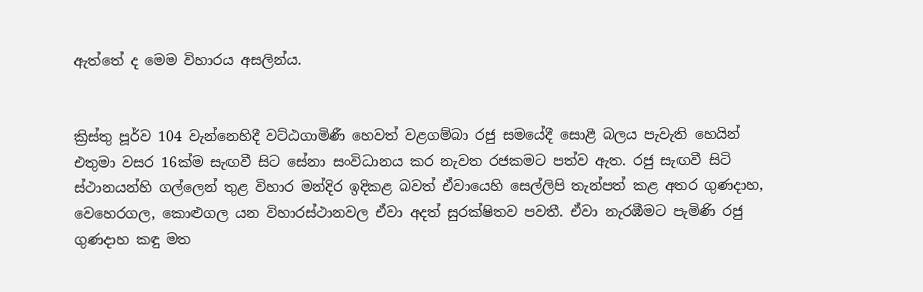ඇත්තේ ද මෙම විහාරය අසලින්ය.


ක්‍රිස්තු පූර්ව 104 වැන්නෙහිදී වට්ඨගාමිණී හෙවත් වළගම්බා රජු සමයේදී සොළී බලය පැවැති හෙයින් එතුමා වසර 16ක්ම සැඟවී සිට සේනා සංවිධානය කර නැවත රජකමට පත්ව ඇත. රජු සැඟවී සිටි ස්ථානයන්හි ගල්ලෙන් තුළ විහාර මන්දිර ඉදිකළ බවත් ඒවායෙහි සෙල්ලිපි තැන්පත් කළ අතර ගුණදාහ, වෙහෙරගල, කොළුගල යන විහාරස්ථානවල ඒවා අදත් සුරක්ෂිතව පවතී. ඒවා නැරඹීමට පැමිණි රජු ගුණදාහ කඳු මත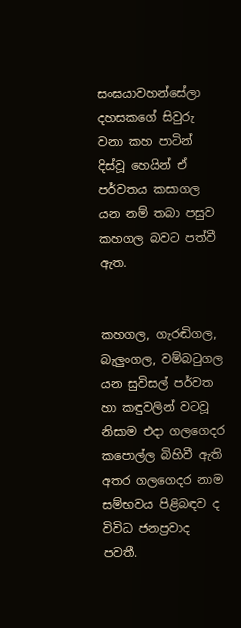සංඝයාවහන්සේලා දහසකගේ සිවුරු වනා කහ පාටින් දිස්වූ හෙයින් ඒ පර්වතය කසාගල යන නම් තබා පසුව කහගල බවට පත්වී ඇත.


කහගල, ගැරඬිගල, බැලුංගල, වම්බටුගල යන සුවිසල් පර්වත හා කඳුවලින් වටවූ නිසාම එදා ගලගෙදර කපොල්ල බිහිවී ඇති අතර ගලගෙදර නාම සම්භවය පිළිබඳව ද විවිධ ජනප්‍රවාද පවතී.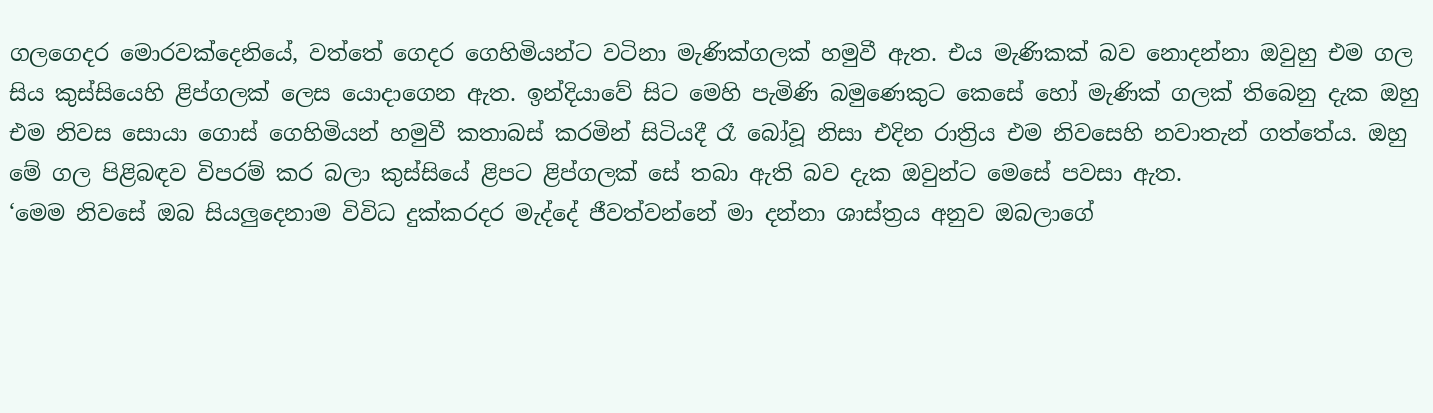ගලගෙදර මොරවක්දෙනියේ, වත්තේ ගෙදර ගෙහිමියන්ට වටිනා මැණික්ගලක් හමුවී ඇත. එය මැණිකක් බව නොදන්නා ඔවුහු එම ගල සිය කුස්සියෙහි ළිප්ගලක් ලෙස යොදාගෙන ඇත. ඉන්දියාවේ සිට මෙහි පැමිණි බමුණෙකුට කෙසේ හෝ මැණික් ගලක් තිබෙනු දැක ඔහු එම නිවස සොයා ගොස් ගෙහිමියන් හමුවී කතාබස් කරමින් සිටියදී රෑ බෝවූ නිසා එදින රාත්‍රිය එම නිවසෙහි නවාතැන් ගත්තේය. ඔහු මේ ගල පිළිබඳව විපරම් කර බලා කුස්සියේ ළිපට ළිප්ගලක් සේ තබා ඇති බව දැක ඔවුන්ට මෙසේ පවසා ඇත.
‘මෙම නිවසේ ඔබ සියලුදෙනාම විවිධ දුක්කරදර මැද්දේ ජීවත්වන්නේ මා දන්නා ශාස්ත්‍රය අනුව ඔබලාගේ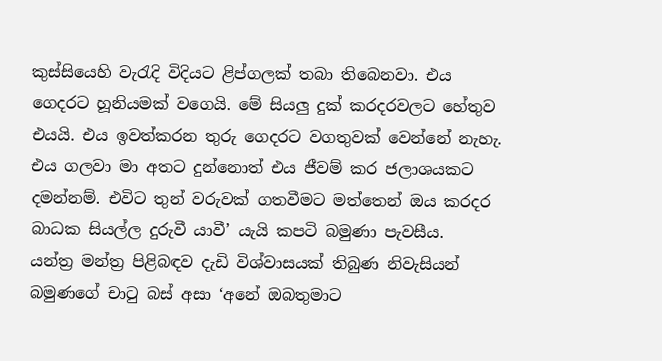කුස්සියෙහි වැරැදි විදියට ළිප්ගලක් තබා තිබෙනවා. එය ගෙදරට හූනියමක් වගෙයි. මේ සියලු දුක් කරදරවලට හේතුව එයයි. එය ඉවත්කරන තුරු ගෙදරට වගතුවක් වෙන්නේ නැහැ. එය ගලවා මා අතට දුන්නොත් එය ජීවම් කර ජලාශයකට දමන්නම්. එවිට තුන් වරුවක් ගතවීමට මත්තෙන් ඔය කරදර බාධක සියල්ල දුරුවී යාවී’ යැයි කපටි බමුණා පැවසීය.
යන්ත්‍ර මන්ත්‍ර පිළිබඳව දැඩි විශ්වාසයක් තිබුණ නිවැසියන් බමුණගේ චාටු බස් අසා ‘අනේ ඔබතුමාට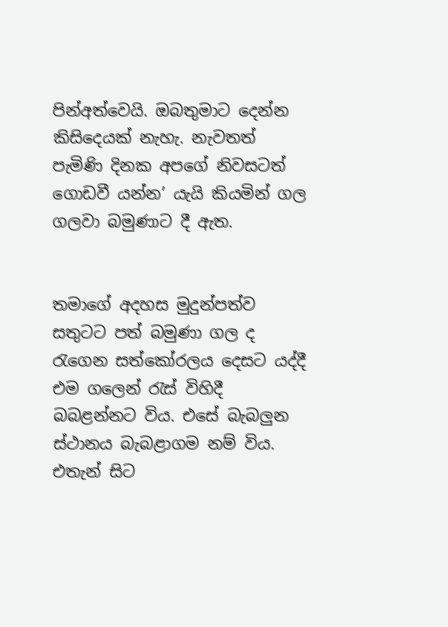පින්අත්වෙයි. ඔබතුමාට දෙන්න කිසිදෙයක් නැහැ. නැවතත් පැමිණි දිනක අපගේ නිවසටත් ගොඩවී යන්න’ යැයි කියමින් ගල ගලවා බමුණාට දී ඇත.


තමාගේ අදහස මුදුන්පත්ව සතුටට පත් බමුණා ගල ද රැගෙන සත්කෝරලය දෙසට යද්දී එම ගලෙන් රැස් විහිදී බබළන්නට විය. එසේ බැබලුන ස්ථානය බැබළාගම නම් විය. එතැන් සිට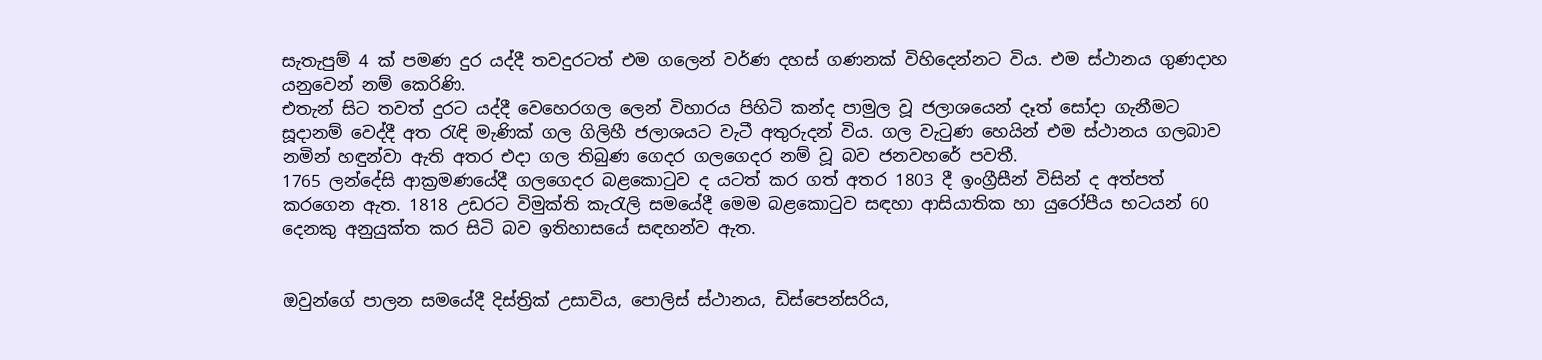සැතැපුම් 4 ක් පමණ දුර යද්දී තවදුරටත් එම ගලෙන් වර්ණ දහස් ගණනක් විහිදෙන්නට විය. එම ස්ථානය ගුණදාහ යනුවෙන් නම් කෙරිණි.
එතැන් සිට තවත් දුරට යද්දී වෙහෙරගල ලෙන් විහාරය පිහිටි කන්ද පාමුල වූ ජලාශයෙන් දෑත් සෝදා ගැනීමට සූදානම් වෙද්දී අත රැඳි මැණික් ගල ගිලිහී ජලාශයට වැටී අතුරුදන් විය. ගල වැටුණ හෙයින් එම ස්ථානය ගලබාව නමින් හඳුන්වා ඇති අතර එදා ගල තිබුණ ගෙදර ගලගෙදර නම් වූ බව ජනවහරේ පවතී.
1765 ලන්දේසි ආක්‍රමණයේදී ගලගෙදර බළකොටුව ද යටත් කර ගත් අතර 1803 දී ඉංග්‍රීසීන් විසින් ද අත්පත් කරගෙන ඇත. 1818 උඩරට විමුක්ති කැරැලි සමයේදී මෙම බළකොටුව සඳහා ආසියාතික හා යුරෝපීය භටයන් 60 දෙනකු අනුයුක්ත කර සිටි බව ඉතිහාසයේ සඳහන්ව ඇත.


ඔවුන්ගේ පාලන සමයේදී දිස්ත්‍රික් උසාවිය, පොලිස් ස්ථානය, ඩිස්පෙන්සරිය,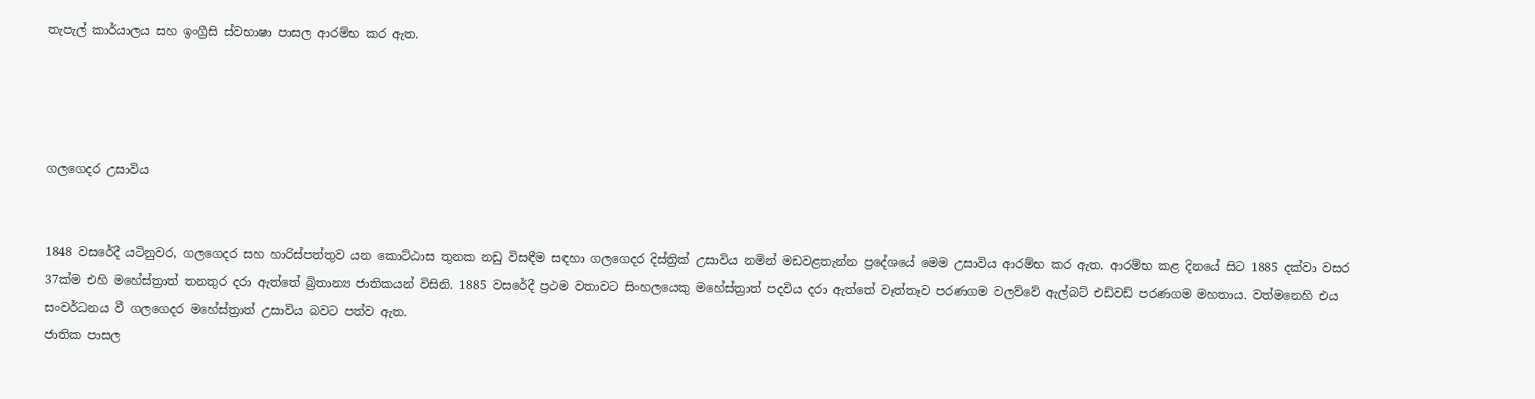තැපැල් කාර්යාලය සහ ඉංග්‍රීසි ස්වභාෂා පාසල ආරම්භ කර ඇත.




ගලගෙදර උසාවිය


1848 වසරේදී යටිනුවර, ගලගෙදර සහ හාරිස්පත්තුව යන කොට්ඨාස තුනක නඩු විසඳීම සඳහා ගලගෙදර දිස්ත්‍රික් උසාවිය නමින් මඩවළතැන්න ප්‍රදේශයේ මෙම උසාවිය ආරම්භ කර ඇත. ආරම්භ කළ දිනයේ සිට 1885 දක්වා වසර 37ක්ම එහි මහේස්ත්‍රාත් තනතුර දරා ඇත්තේ බ්‍රිතාන්‍ය ජාතිකයන් විසිනි. 1885 වසරේදී ප්‍රථම වතාවට සිංහලයෙකු මහේස්ත්‍රාත් පදවිය දරා ඇත්තේ වෑත්තෑව පරණගම වලව්වේ ඇල්බට් එඩ්වඩ් පරණගම මහතාය. වත්මනෙහි එය සංවර්ධනය වී ගලගෙදර මහේස්ත්‍රාත් උසාවිය බවට පත්ව ඇත.
ජාතික පාසල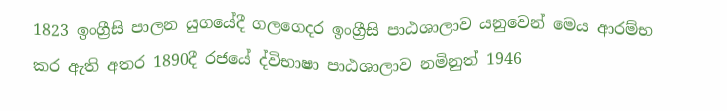1823 ඉංග්‍රීසි පාලන යුගයේදී ගලගෙදර ඉංග්‍රීසි පාඨශාලාව යනුවෙන් මෙය ආරම්භ කර ඇති අතර 1890දී රජයේ ද්විභාෂා පාඨශාලාව නමිනුත් 1946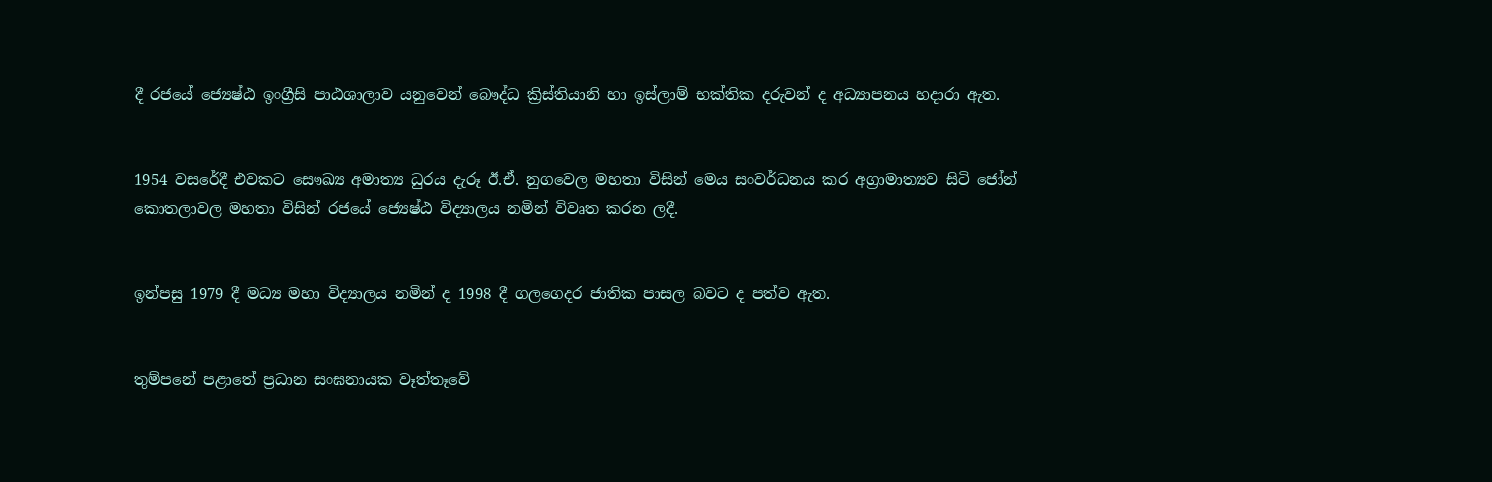දී රජයේ ජ්‍යෙෂ්ඨ ඉංග්‍රීසි පාඨශාලාව යනුවෙන් බෞද්ධ ක්‍රිස්තියානි හා ඉස්ලාම් භක්තික දරුවන් ද අධ්‍යාපනය හදාරා ඇත.


1954 වසරේදී එවකට සෞඛ්‍ය අමාත්‍ය ධුරය දැරූ ඊ.ඒ. නුගවෙල මහතා විසින් මෙය සංවර්ධනය කර අග්‍රාමාත්‍යව සිටි ජෝන් කොතලාවල මහතා විසින් රජයේ ජ්‍යෙෂ්ඨ විද්‍යාලය නමින් විවෘත කරන ලදී.


ඉන්පසු 1979 දී මධ්‍ය මහා විද්‍යාලය නමින් ද 1998 දී ගලගෙදර ජාතික පාසල බවට ද පත්ව ඇත.


තුම්පනේ පළාතේ ප්‍රධාන සංඝනායක වෑත්තෑවේ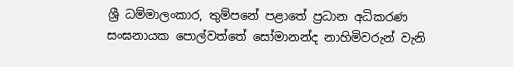ශ්‍රී ධම්මාලංකාර, තුම්පනේ පළාතේ ප්‍රධාන අධිකරණ සංඝනායක පොල්වත්තේ සෝමානන්ද නාහිමිවරුන් වැනි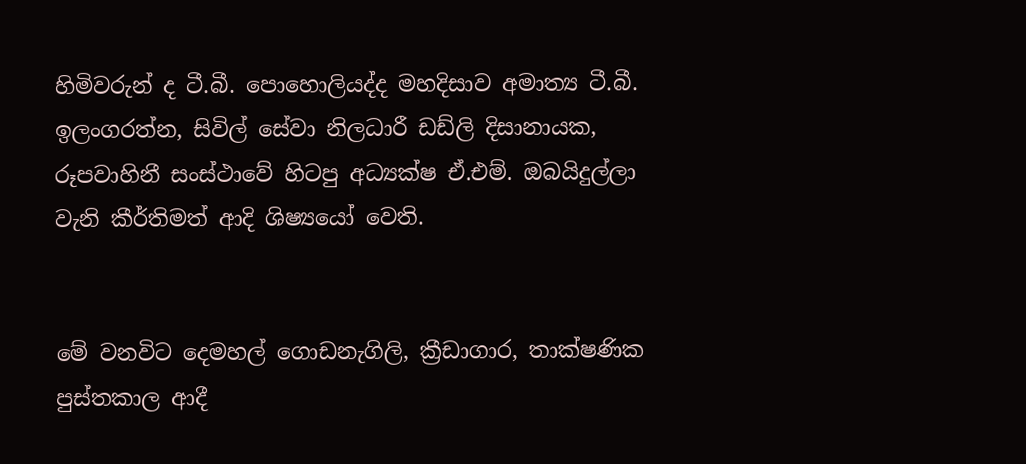හිමිවරුන් ද ටී.බී. පොහොලියද්ද මහදිසාව අමාත්‍ය ටී.බී. ඉලංගරත්න, සිවිල් සේවා නිලධාරී ඩඩ්ලි දිසානායක, රූපවාහිනී සංස්ථාවේ හිටපු අධ්‍යක්ෂ ඒ.එම්. ඔබයිදුල්ලා වැනි කීර්තිමත් ආදි ශිෂ්‍යයෝ වෙති.


මේ වනවිට දෙමහල් ගොඩනැගිලි, ක්‍රීඩාගාර, තාක්ෂණික පුස්තකාල ආදී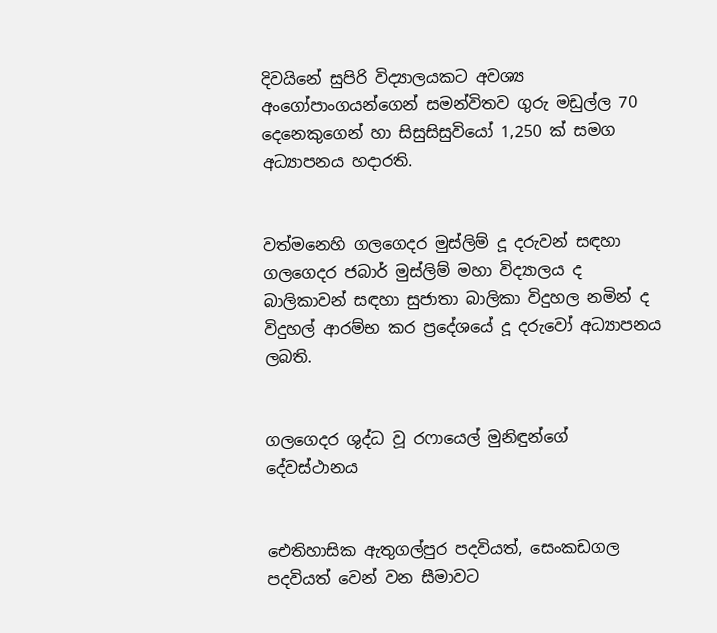දිවයිනේ සුපිරි විද්‍යාලයකට අවශ්‍ය අංගෝපාංගයන්ගෙන් සමන්විතව ගුරු මඩුල්ල 70 දෙනෙකුගෙන් හා සිසුසිසුවියෝ 1,250 ක් සමග අධ්‍යාපනය හදාරති.


වත්මනෙහි ගලගෙදර මුස්ලිම් දූ දරුවන් සඳහා ගලගෙදර ජබාර් මුස්ලිම් මහා විද්‍යාලය ද බාලිකාවන් සඳහා සුජාතා බාලිකා විදුහල නමින් ද විදුහල් ආරම්භ කර ප්‍රදේශයේ දූ දරුවෝ අධ්‍යාපනය ලබති.


ගලගෙදර ශුද්ධ වූ රෆායෙල් මුනිඳුන්ගේ දේවස්ථානය


ඓතිහාසික ඇතුගල්පුර පදවියත්, සෙංකඩගල පදවියත් වෙන් වන සීමාවට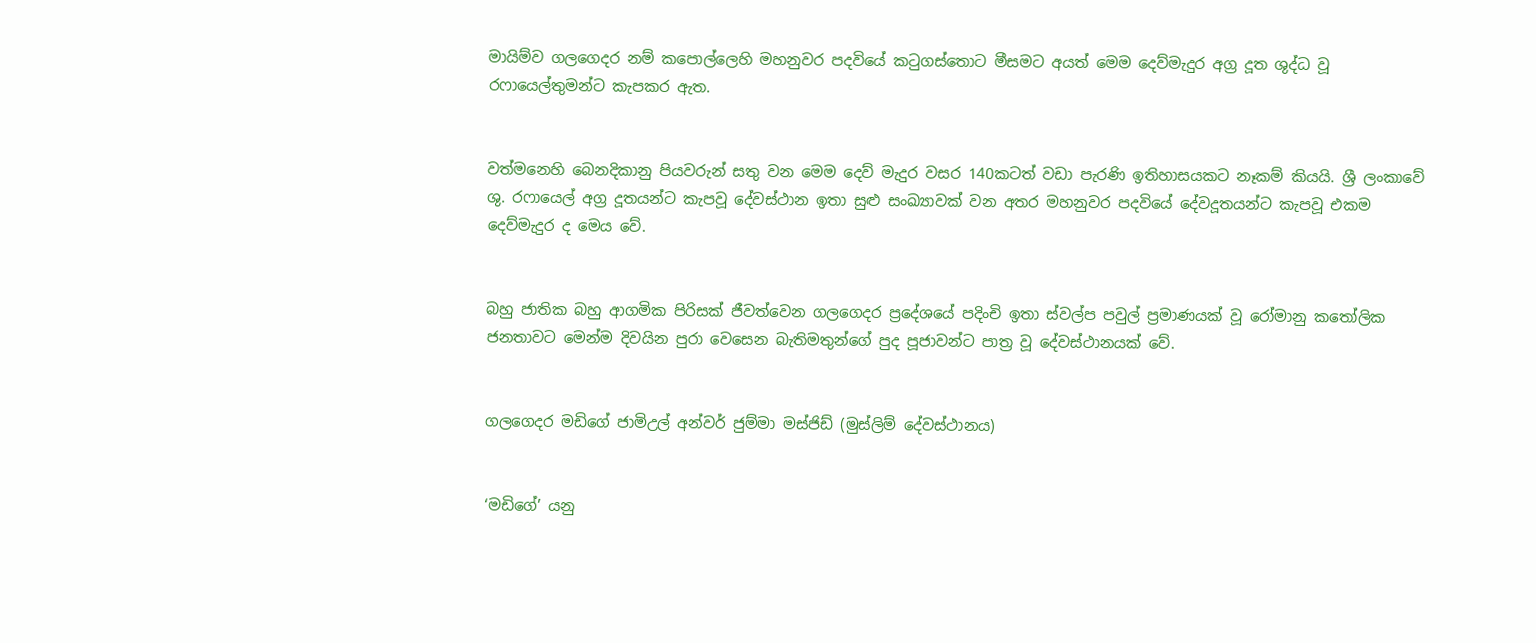මායිම්ව ගලගෙදර නම් කපොල්ලෙහි මහනුවර පදවියේ කටුගස්තොට මීසමට අයත් මෙම දෙව්මැදුර අග්‍ර දූත ශුද්ධ වූ රෆායෙල්තුමන්ට කැපකර ඇත.


වත්මනෙහි බෙනදිකානු පියවරුන් සතු වන මෙම දෙව් මැදුර වසර 140කටත් වඩා පැරණි ඉතිහාසයකට නෑකම් කියයි. ශ්‍රී ලංකාවේ ශු. රෆායෙල් අග්‍ර දූතයන්ට කැපවූ දේවස්ථාන ඉතා සුළු සංඛ්‍යාවක් වන අතර මහනුවර පදවියේ දේවදූතයන්ට කැපවූ එකම දෙව්මැදුර ද මෙය වේ.


බහු ජාතික බහු ආගමික පිරිසක් ජීවත්වෙන ගලගෙදර ප්‍රදේශයේ පදිංචි ඉතා ස්වල්ප පවුල් ප්‍රමාණයක් වූ රෝමානු කතෝලික ජනතාවට මෙන්ම දිවයින පුරා වෙසෙන බැතිමතුන්ගේ පුද පූජාවන්ට පාත්‍ර වූ දේවස්ථානයක් වේ.


ගලගෙදර මඩිගේ ජාමිඋල් අන්වර් ජුම්මා මස්ජිඩ් (මුස්ලිම් දේවස්ථානය)


‘මඩිගේ’ යනු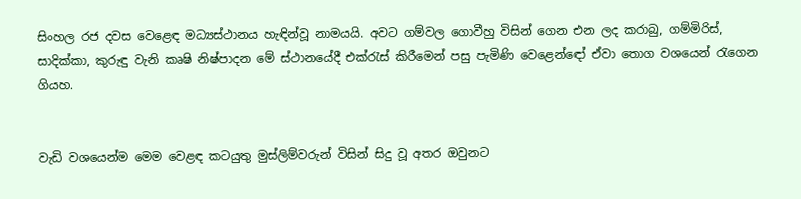සිංහල රජ දවස වෙළෙඳ මධ්‍යස්ථානය හැඳින්වූ නාමයයි. අවට ගම්වල ගොවීහු විසින් ගෙන එන ලද කරාබු, ගම්මිරිස්, සාදික්කා, කුරුඳු වැනි කෘෂි නිෂ්පාදන මේ ස්ථානයේදී එක්රැස් කිරීමෙන් පසු පැමිණි වෙළෙන්ඳෝ ඒවා තොග වශයෙන් රැගෙන ගියහ.


වැඩි වශයෙන්ම මෙම වෙළඳ කටයුතු මුස්ලිම්වරුන් විසින් සිදු වූ අතර ඔවුනට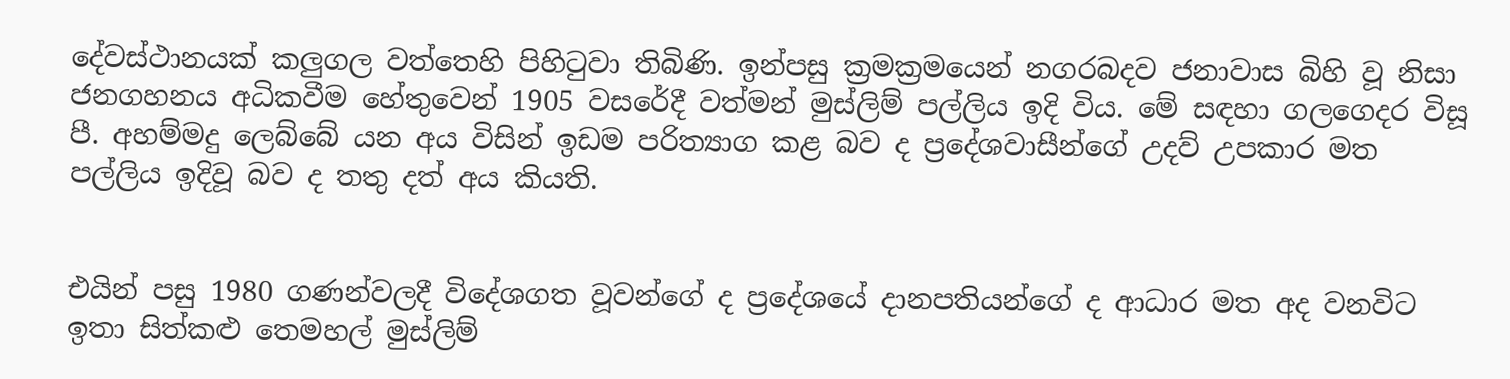දේවස්ථානයක් කලුගල වත්තෙහි පිහිටුවා තිබිණි. ඉන්පසු ක්‍රමක්‍රමයෙන් නගරබදව ජනාවාස බිහි වූ නිසා ජනගහනය අධිකවීම හේතුවෙන් 1905 වසරේදී වත්මන් මුස්ලිම් පල්ලිය ඉදි විය. මේ සඳහා ගලගෙදර විසූ පී. අහම්මදු ලෙබ්බේ යන අය විසින් ඉඩම පරිත්‍යාග කළ බව ද ප්‍රදේශවාසීන්ගේ උදව් උපකාර මත පල්ලිය ඉදිවූ බව ද තතු දත් අය කියති.


එයින් පසු 1980 ගණන්වලදී විදේශගත වූවන්ගේ ද ප්‍රදේශයේ දානපතියන්ගේ ද ආධාර මත අද වනවිට ඉතා සිත්කළු තෙමහල් මුස්ලිම්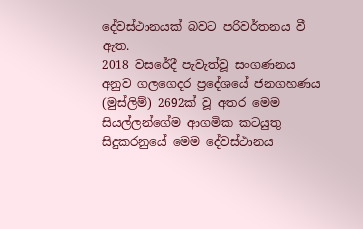දේවස්ථානයක් බවට පරිවර්තනය වී ඇත.
2018 වසරේදී පැවැත්වූ සංගණනය අනුව ගලගෙදර ප්‍රදේශයේ ජනගහණය (මුස්ලිම්) 2692ක් වූ අතර මෙම සියල්ලන්ගේම ආගමික කටයුතු සිදුකරනුයේ මෙම දේවස්ථානය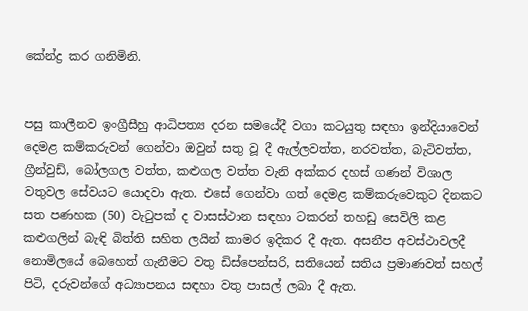කේන්ද්‍ර කර ගනිමිනි.


පසු කාලීනව ඉංග්‍රීසීහු ආධිපත්‍ය දරන සමයේදී වගා කටයුතු සඳහා ඉන්දියාවෙන් දෙමළ කම්කරුවන් ගෙන්වා ඔවුන් සතු වූ දී ඇල්ලවත්ත, නරවත්ත, බැටිවත්ත, ග්‍රීන්වුඩ්, බෝලගල වත්ත, කළුගල වත්ත වැනි අක්කර දහස් ගණන් විශාල වතුවල සේවයට යොදවා ඇත. එසේ ගෙන්වා ගත් දෙමළ කම්කරුවෙකුට දිනකට සත පණහක (50) වැටුපක් ද වාසස්ථාන සඳහා ටකරන් තහඩු සෙවිලි කළ කළුගලින් බැඳි බිත්ති සහිත ලයින් කාමර ඉදිකර දී ඇත. අසනීප අවස්ථාවලදී නොමිලයේ බෙහෙත් ගැනීමට වතු ඩිස්පෙන්සරි, සතියෙන් සතිය ප්‍රමාණවත් සහල් පිටි, දරුවන්ගේ අධ්‍යාපනය සඳහා වතු පාසල් ලබා දී ඇත.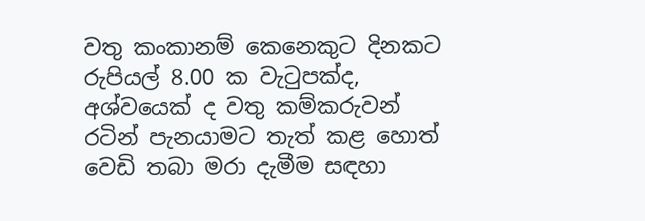වතු කංකානම් කෙනෙකුට දිනකට රුපියල් 8.00 ක වැටුපක්ද, අශ්වයෙක් ද වතු කම්කරුවන් රටින් පැනයාමට තැත් කළ හොත් වෙඩි තබා මරා දැමීම සඳහා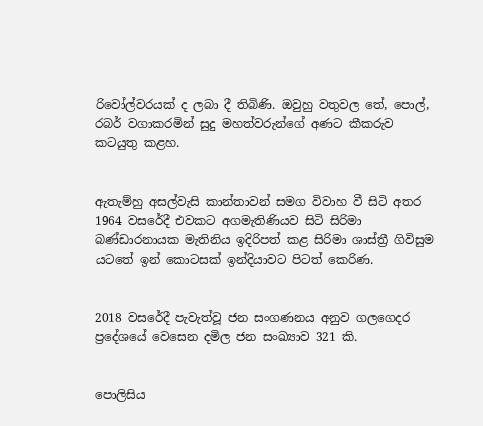රිවෝල්වරයක් ද ලබා දී තිබිණි. ඔවුහු වතුවල තේ, පොල්, රබර් වගාකරමින් සුදු මහත්වරුන්ගේ අණට කීකරුව කටයුතු කළහ.


ඇතැම්හු අසල්වැසි කාන්තාවන් සමග විවාහ වී සිටි අතර 1964 වසරේදී එවකට අගමැතිණියව සිටි සිරිමා බණ්ඩාරනායක මැතිනිය ඉදිරිපත් කළ සිරිමා ශාස්ත්‍රී ගිවිසුම යටතේ ඉන් කොටසක් ඉන්දියාවට පිටත් කෙරිණ.


2018 වසරේදී පැවැත්වූ ජන සංගණනය අනුව ගලගෙදර ප්‍රදේශයේ වෙසෙන දමිල ජන සංඛ්‍යාව 321 කි.


පොලිසිය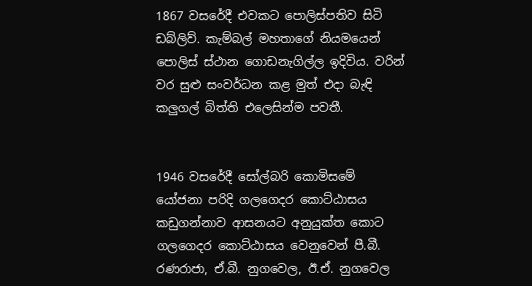1867 වසරේදී එවකට පොලිස්පතිව සිටි ඩබ්ලිව්. කැම්බල් මහතාගේ නියමයෙන් පොලිස් ස්ථාන ගොඩනැගිල්ල ඉදිවිය. වරින් වර සුළු සංවර්ධන කළ මුත් එදා බැඳි කලුගල් බිත්ති එලෙසින්ම පවතී.


1946 වසරේදී සෝල්බරි කොමිසමේ යෝජනා පරිදි ගලගෙදර කොට්ඨාසය කඩුගන්නාව ආසනයට අනුයුක්ත කොට ගලගෙදර කොට්ඨාසය වෙනුවෙන් පී.බී. රණරාජා, ඒ.බී. නුගවෙල, ඊ.ඒ. නුගවෙල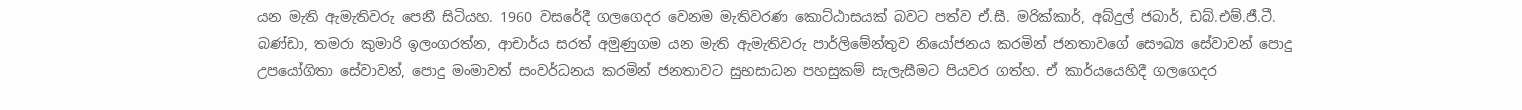යන මැති ඇමැතිවරු පෙනී සිටියහ. 1960 වසරේදී ගලගෙදර වෙනම මැතිවරණ කොට්ඨාසයක් බවට පත්ව ඒ.සී. මරික්කාර්, අබ්දුල් ජබාර්, ඩබ්.එම්.ජී.ටී. බණ්ඩා, තමරා කුමාරි ඉලංගරත්න, ආචාර්ය සරත් අමුණුගම යන මැති ඇමැතිවරු පාර්ලිමේන්තුව නියෝජනය කරමින් ජනතාවගේ සෞඛ්‍ය සේවාවන් පොදු උපයෝගිතා සේවාවන්, පොදු මංමාවත් සංවර්ධනය කරමින් ජනතාවට සුභසාධන පහසුකම් සැලැසීමට පියවර ගත්හ. ඒ කාර්යයෙහිදී ගලගෙදර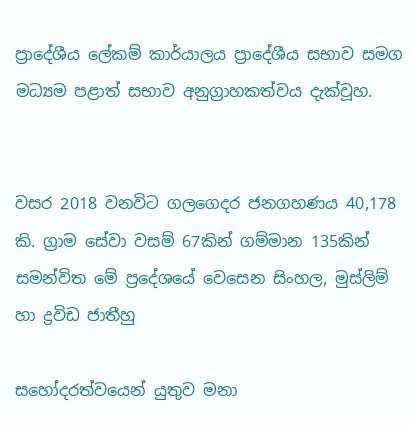ප්‍රාදේශීය ලේකම් කාර්යාලය ප්‍රාදේශීය සභාව සමග මධ්‍යම පළාත් සභාව අනුග්‍රාහකත්වය දැක්වූහ.


වසර 2018 වනවිට ගලගෙදර ජනගහණය 40,178 කි. ග්‍රාම සේවා වසම් 67කින් ගම්මාන 135කින් සමන්විත මේ ප්‍රදේශයේ වෙසෙන සිංහල, මුස්ලිම් හා ද්‍රවිඩ ජාතීහු

සහෝදරත්වයෙන් යුතුව මනා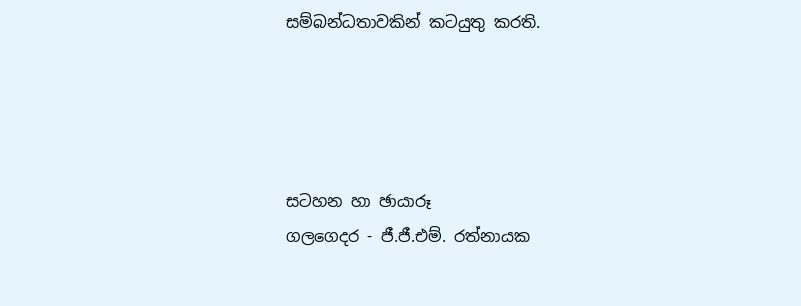සම්බන්ධතාවකින් කටයුතු කරති.




සටහන හා ඡායාරූ
ගලගෙදර - ජී.ජී.එම්. රත්නායක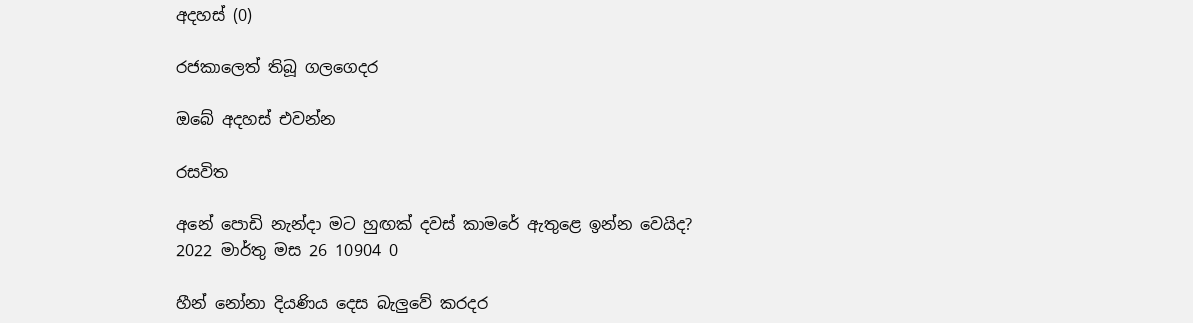අදහස් (0)

රජකාලෙත් තිබූ ගලගෙදර

ඔබේ අදහස් එවන්න

රසවිත

අනේ පොඩි නැන්දා මට හුඟක් දවස් කාමරේ ඇතුළෙ ඉන්න වෙයිද?
2022 මාර්තු මස 26 10904 0

හීන් නෝනා දියණිය දෙස බැලු‍වේ කරදර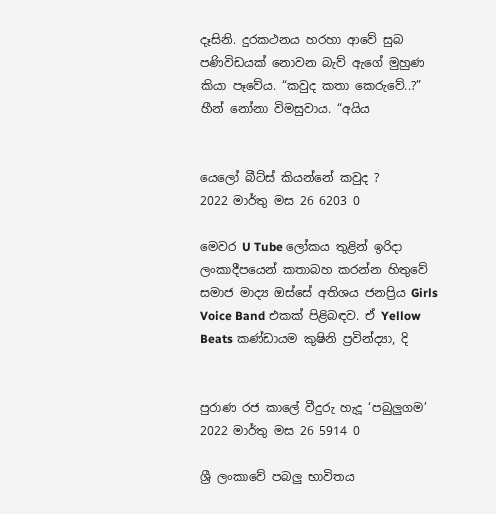දෑසිනි. දුරකථනය හරහා ආවේ සුබ පණිවිඩයක් නොවන බැව් ඇගේ මුහුණ කියා පෑවේය. “කවුද කතා කෙරුවේ..?” හීන් නෝනා විමසුවාය. “අයිය


යෙලෝ බීට්ස් කියන්නේ කවුද ?
2022 මාර්තු මස 26 6203 0

මෙවර U Tube ලෝකය තුළින් ඉරිදා ලංකාදීපයෙන් කතාබහ කරන්න හිතුවේ සමාජ මාද්‍ය ඔස්සේ අතිශය ජනප්‍රිය Girls Voice Band එකක් පිළිබඳව. ඒ Yellow Beats කණ්ඩායම කුෂිනි ප්‍රවින්ද්‍යා, දි


පුරාණ රජ කාලේ වීදුරු හැදූ ‘පබුලුගම’
2022 මාර්තු මස 26 5914 0

ශ්‍රී ලංකාවේ පබලු භාවිතය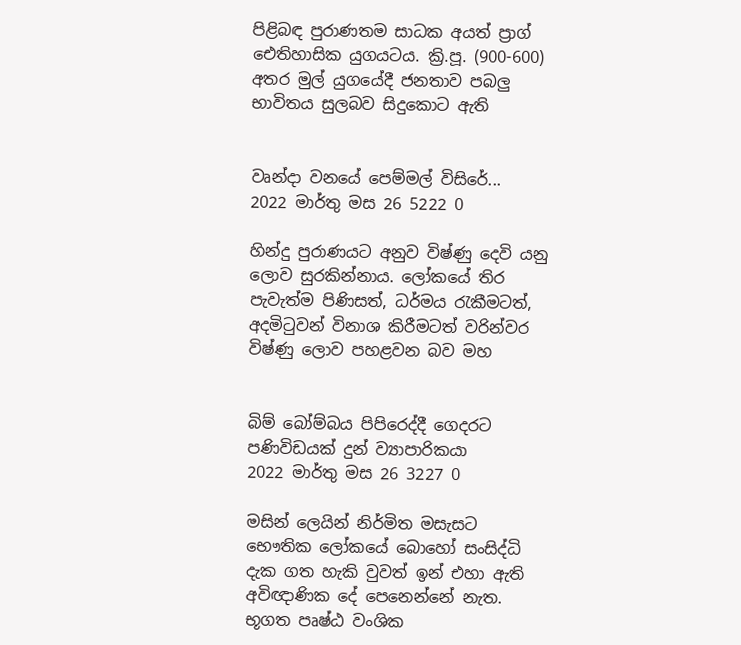පිළිබඳ පුරාණතම සාධක අයත් ප්‍රාග් ඓතිහාසික යුගයටය. ක්‍රි.පූ. (900-600) අතර මුල් යුගයේදී ජනතාව පබලු භාවිතය සුලබව සිදුකොට ඇති


වෘන්දා වනයේ පෙම්මල් විසිරේ...
2022 මාර්තු මස 26 5222 0

හින්දු පුරාණයට අනුව විෂ්ණු දෙවි යනු ලොව සුරකින්නාය. ලෝකයේ තිර පැවැත්ම පිණිසත්, ධර්මය රැකීමටත්, අදමිටුවන් විනාශ කිරීමටත් වරින්වර විෂ්ණු ලොව පහළවන බව මහ


බිම් බෝම්බය පිපිරෙද්දී ගෙදරට පණිවිඩයක් දුන් ව්‍යාපාරිකයා
2022 මාර්තු මස 26 3227 0

මසින් ලෙයින් නිර්මිත මසැසට භෞතික ලෝකයේ බොහෝ සංසිද්ධි දැක ගත හැකි වුවත් ඉන් එහා ඇති අවිඥාණික දේ පෙනෙන්නේ නැත. භූගත පෘෂ්ඨ වංශික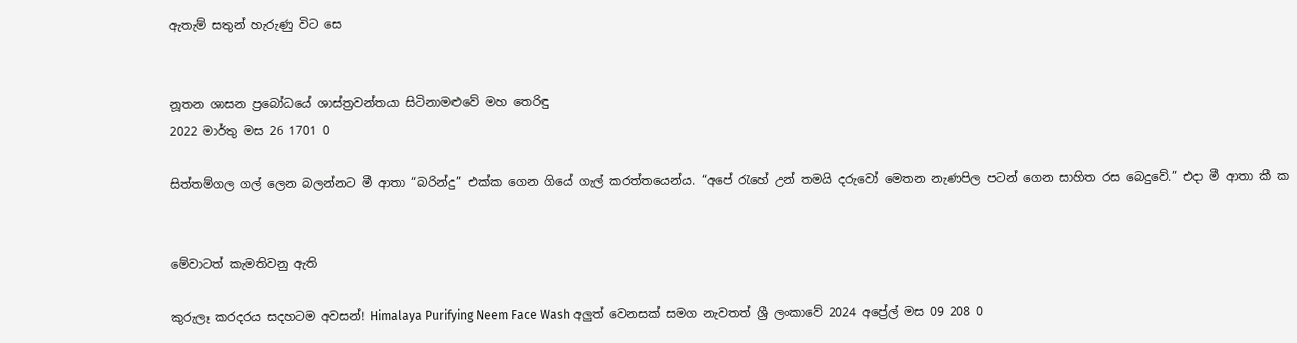ඇතැම් සතුන් හැරුණු විට සෙ


නූතන ශාසන ප්‍රබෝධයේ ශාස්ත්‍රවන්තයා සිටිනාමළුවේ මහ තෙරිඳු
2022 මාර්තු මස 26 1701 0

සිත්තම්ගල ගල් ලෙන බලන්නට මී ආතා “බරින්දු” එක්ක ගෙන ගියේ ගැල් කරත්තයෙන්ය. “අපේ ‍රැහේ උන් තමයි දරුවෝ මෙතන නැණපිල පටන් ගෙන සාහිත රස බෙදුවේ.” එදා මී ආතා කී ක


මේවාටත් කැමතිවනු ඇති

කුරුලෑ කරදරය සදහටම අවසන්! Himalaya Purifying Neem Face Wash අලුත් වෙනසක් සමග නැවතත් ශ්‍රී ලංකාවේ 2024 අප්‍රේල් මස 09 208 0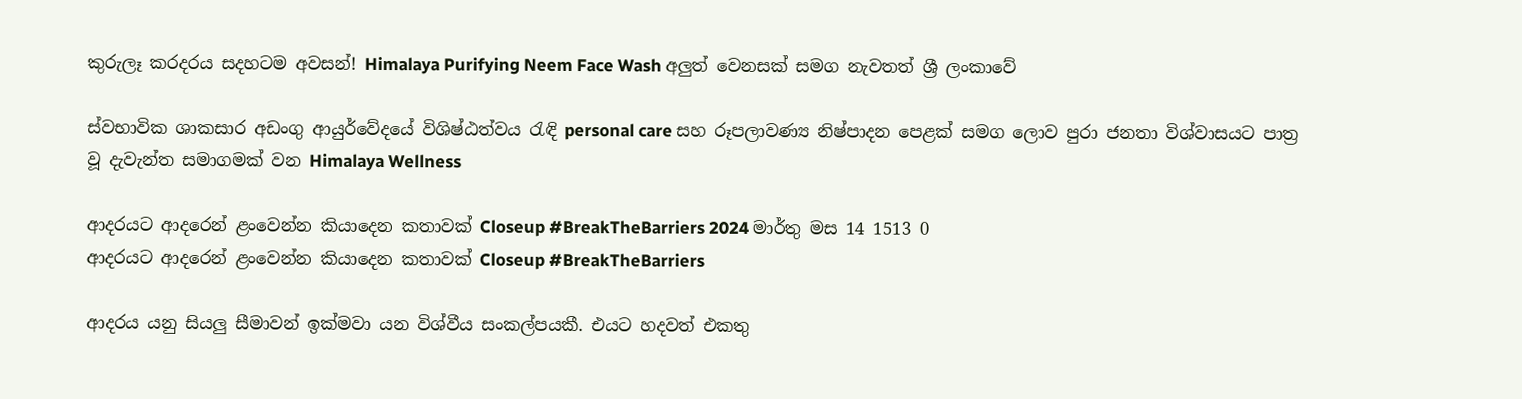කුරුලෑ කරදරය සදහටම අවසන්! Himalaya Purifying Neem Face Wash අලුත් වෙනසක් සමග නැවතත් ශ්‍රී ලංකාවේ

ස්වභාවික ශාකසාර අඩංගු ආයුර්වේදයේ විශිෂ්ඨත්වය රැඳි personal care සහ රූපලාවණ්‍ය නිෂ්පාදන පෙළක් සමග ලොව පුරා ජනතා විශ්වාසයට පාත්‍ර වූ දැවැන්ත සමාගමක් වන Himalaya Wellness

ආදරයට ආදරෙන් ළංවෙන්න කියාදෙන කතාවක් Closeup #BreakTheBarriers 2024 මාර්තු මස 14 1513 0
ආදරයට ආදරෙන් ළංවෙන්න කියාදෙන කතාවක් Closeup #BreakTheBarriers

ආදරය යනු සියලු සීමාවන් ඉක්මවා යන විශ්වීය සංකල්පයකී. එයට හදවත් එකතු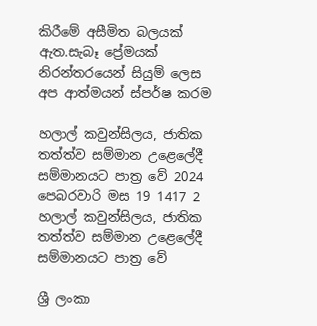කිරීමේ අසීමිත බලයක් ඇත.සැබෑ ප්‍රේමයක් නිරන්තරයෙන් සියුම් ලෙස අප ආත්මයන් ස්පර්ෂ කරම

හලාල් කවුන්සිලය, ජාතික තත්ත්ව සම්මාන උළෙලේදී සම්මානයට පාත්‍ර වේ 2024 පෙබරවාරි මස 19 1417 2
හලාල් කවුන්සිලය, ජාතික තත්ත්ව සම්මාන උළෙලේදී සම්මානයට පාත්‍ර වේ

ශ්‍රී ලංකා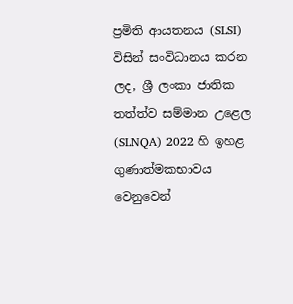ප්‍රමිති ආයතනය (SLSI) විසින් සංවිධානය කරන ලද, ශ්‍රී ලංකා ජාතික තත්ත්ව සම්මාන උළෙල (SLNQA) 2022 හි ඉහළ ගුණාත්මකභාවය වෙනුවෙන්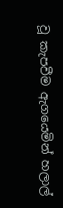වූ කැපවීම ඇගයෙමින් හලාල්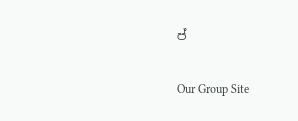ප්

Our Group Site